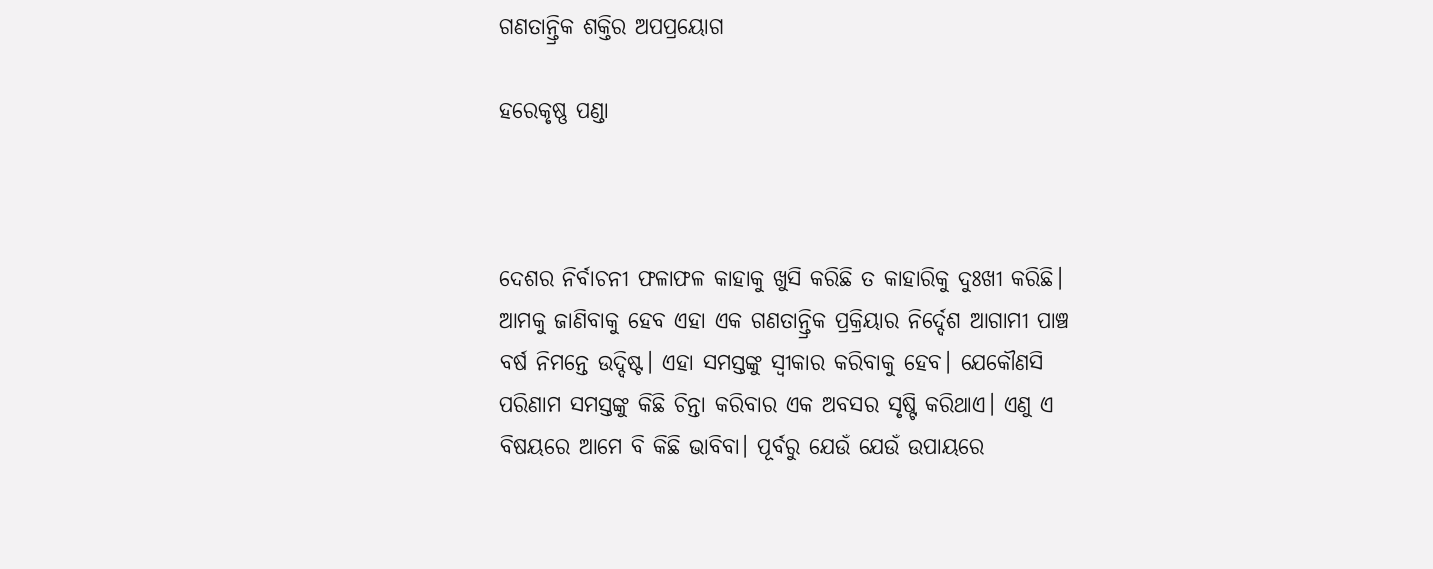ଗଣତାନ୍ତ୍ରିକ ଶକ୍ତିର ଅପପ୍ରୟୋଗ

ହରେକୃଷ୍ଣ ପଣ୍ଡା



ଦେଶର ନିର୍ବାଚନୀ ଫଳାଫଳ କାହାକୁ ଖୁସି କରିଛି ତ କାହାରିକୁ ଦୁଃଖୀ କରିଛି। ଆମକୁ ଜାଣିବାକୁ ହେବ ଏହା ଏକ ଗଣତାନ୍ତ୍ରିକ ପ୍ରକ୍ରିୟାର ନିର୍ଦ୍ଦେଶ ଆଗାମୀ ପାଞ୍ଚ ବର୍ଷ ନିମନ୍ତେ ଉଦ୍ଦିଷ୍ଟ। ଏହା ସମସ୍ତଙ୍କୁ ସ୍ବୀକାର କରିବାକୁ ହେବ। ଯେକୌଣସି ପରିଣାମ ସମସ୍ତଙ୍କୁ କିଛି ଚିନ୍ତା କରିବାର ଏକ ଅବସର ସୃଷ୍ଟି କରିଥାଏ। ଏଣୁ ଏ ବିଷୟରେ ଆମେ ବି କିଛି ଭାବିବା। ପୂର୍ବରୁ ଯେଉଁ ଯେଉଁ ଉପାୟରେ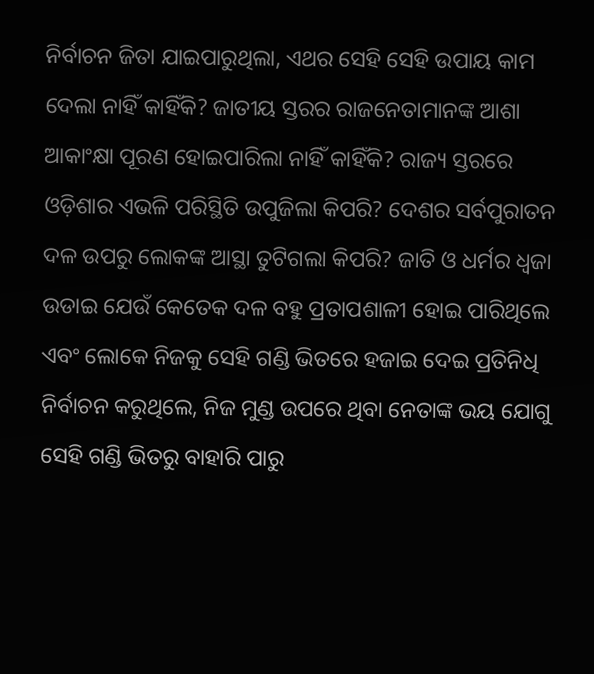ନିର୍ବାଚନ ଜିତା ଯାଇପାରୁଥିଲା, ଏଥର ସେହି ସେହି ଉପାୟ କାମ ଦେଲା ନାହିଁ କାହିଁକି? ଜାତୀୟ ସ୍ତରର ରାଜନେତାମାନଙ୍କ ଆଶା ଆକାଂକ୍ଷା ପୂରଣ ହୋଇପାରିଲା ନାହିଁ କାହିଁକି? ରାଜ୍ୟ ସ୍ତରରେ ଓଡ଼ିଶାର ଏଭଳି ପରିସ୍ଥିତି ଉପୁଜିଲା କିପରି? ଦେଶର ସର୍ବପୁରାତନ ଦଳ ଉପରୁ ଲୋକଙ୍କ ଆସ୍ଥା ତୁଟିଗଲା କିପରି? ଜାତି ଓ ଧର୍ମର ଧ୍ୱଜା ଉଡାଇ ଯେଉଁ କେତେକ ଦଳ ବହୁ ପ୍ରତାପଶାଳୀ ହୋଇ ପାରିଥିଲେ ଏବଂ ଲୋକେ ନିଜକୁ ସେହି ଗଣ୍ଡି ଭିତରେ ହଜାଇ ଦେଇ ପ୍ରତିନିଧି ନିର୍ବାଚନ କରୁଥିଲେ, ନିଜ ମୁଣ୍ଡ ଉପରେ ଥିବା ନେତାଙ୍କ ଭୟ ଯୋଗୁ ସେହି ଗଣ୍ଡି ଭିତରୁ ବାହାରି ପାରୁ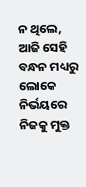ନ ଥିଲେ, ଆଜି ସେହି ବନ୍ଧନ ମଧ୍ୟରୁ ଲୋକେ ନିର୍ଭୟରେ ନିଜକୁ ମୁକ୍ତ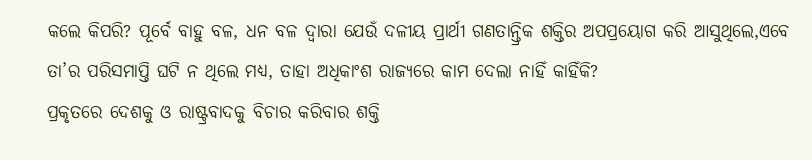କଲେ କିପରି? ପୂର୍ବେ ବାହୁ ବଳ, ଧନ ବଳ ଦ୍ୱାରା ଯେଉଁ ଦଳୀୟ ପ୍ରାର୍ଥୀ ଗଣତାନ୍ତ୍ରିକ ଶକ୍ତିର ଅପପ୍ରୟୋଗ କରି ଆସୁଥିଲେ,ଏବେ ତା’ର ପରିସମାପ୍ତି ଘଟି ନ ଥିଲେ ମଧ୍ୟ, ତାହା ଅଧିକାଂଶ ରାଜ୍ୟରେ କାମ ଦେଲା ନାହିଁ କାହିଁକି?
ପ୍ରକୃତରେ ଦେଶକୁ ଓ ରାଷ୍ଟ୍ରବାଦକୁ ବିଚାର କରିବାର ଶକ୍ତି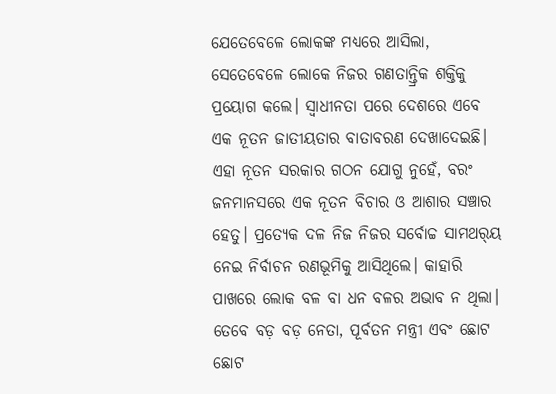ଯେତେବେଳେ ଲୋକଙ୍କ ମଧ୍ୟରେ ଆସିଲା, ସେତେବେଳେ ଲୋକେ ନିଜର ଗଣତାନ୍ତ୍ରିକ ଶକ୍ତିକୁ ପ୍ରୟୋଗ କଲେ। ସ୍ବାଧୀନତା ପରେ ଦେଶରେ ଏବେ ଏକ ନୂତନ ଜାତୀୟତାର ବାତାବରଣ ଦେଖାଦେଇଛି। ଏହା ନୂତନ ସରକାର ଗଠନ ଯୋଗୁ ନୁହେଁ, ବରଂ ଜନମାନସରେ ଏକ ନୂତନ ବିଚାର ଓ ଆଶାର ସଞ୍ଚାର ହେତୁ। ପ୍ରତ୍ୟେକ ଦଳ ନିଜ ନିଜର ସର୍ବୋଚ୍ଚ ସାମଥର୍‌ୟ ନେଇ ନିର୍ବାଚନ ରଣଭୂମିକୁ ଆସିଥିଲେ। କାହାରି ପାଖରେ ଲୋକ ବଳ ବା ଧନ ବଳର ଅଭାବ ନ ଥିଲା। ତେବେ ବଡ଼ ବଡ଼ ନେତା, ପୂର୍ବତନ ମନ୍ତ୍ରୀ ଏବଂ ଛୋଟ ଛୋଟ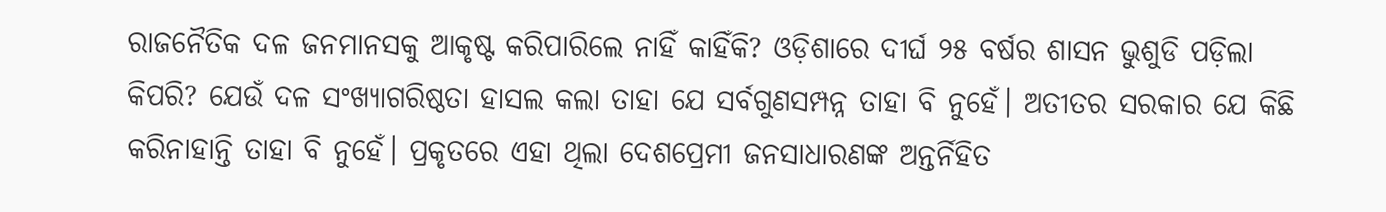ରାଜନୈତିକ ଦଳ ଜନମାନସକୁ ଆକୃଷ୍ଟ କରିପାରିଲେ ନାହିଁ କାହିଁକି? ଓଡ଼ିଶାରେ ଦୀର୍ଘ ୨୫ ବର୍ଷର ଶାସନ ଭୁଶୁଡି ପଡ଼ିଲା କିପରି? ଯେଉଁ ଦଳ ସଂଖ୍ୟାଗରିଷ୍ଠତା ହାସଲ କଲା ତାହା ଯେ ସର୍ବଗୁଣସମ୍ପନ୍ନ ତାହା ବି ନୁହେଁ। ଅତୀତର ସରକାର ଯେ କିଛି କରିନାହାନ୍ତି ତାହା ବି ନୁହେଁ। ପ୍ରକୃତରେ ଏହା ଥିଲା ଦେଶପ୍ରେମୀ ଜନସାଧାରଣଙ୍କ ଅନ୍ତର୍ନିହିତ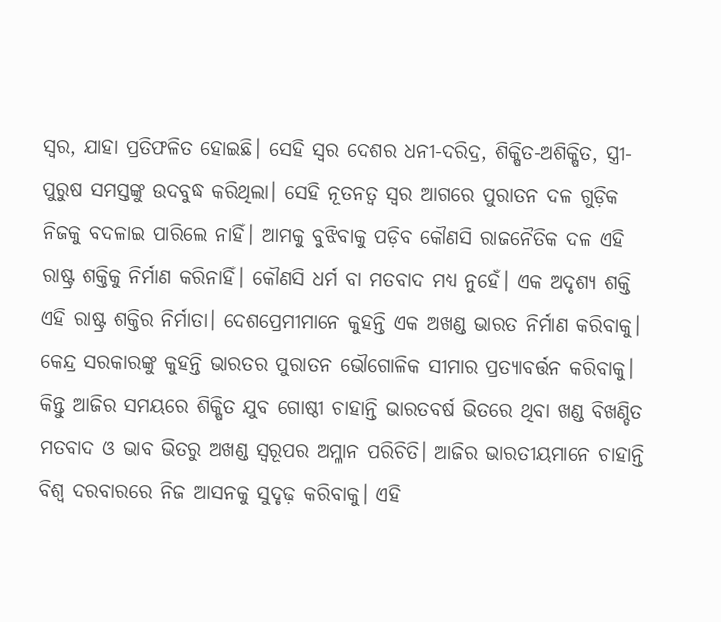ସ୍ବର, ଯାହା ପ୍ରତିଫଳିତ ହୋଇଛି। ସେହି ସ୍ବର ଦେଶର ଧନୀ-ଦରିଦ୍ର, ଶିକ୍ଷିତ-ଅଶିକ୍ଷିତ, ସ୍ତ୍ରୀ-ପୁରୁଷ ସମସ୍ତଙ୍କୁ ଉଦବୁଦ୍ଧ କରିଥିଲା। ସେହି ନୂତନତ୍ୱ ସ୍ବର ଆଗରେ ପୁରାତନ ଦଳ ଗୁଡ଼ିକ ନିଜକୁ ବଦଳାଇ ପାରିଲେ ନାହିଁ। ଆମକୁ ବୁଝିବାକୁ ପଡ଼ିବ କୌଣସି ରାଜନୈତିକ ଦଳ ଏହି ରାଷ୍ଟ୍ର ଶକ୍ତିକୁ ନିର୍ମାଣ କରିନାହିଁ। କୌଣସି ଧର୍ମ ବା ମତବାଦ ମଧ୍ୟ ନୁହେଁ। ଏକ ଅଦୃଶ୍ୟ ଶକ୍ତି ଏହି ରାଷ୍ଟ୍ର ଶକ୍ତିର ନିର୍ମାତା। ଦେଶପ୍ରେମୀମାନେ କୁହନ୍ତି ଏକ ଅଖଣ୍ଡ ଭାରତ ନିର୍ମାଣ କରିବାକୁ। କେନ୍ଦ୍ର ସରକାରଙ୍କୁ କୁହନ୍ତି ଭାରତର ପୁରାତନ ଭୌଗୋଳିକ ସୀମାର ପ୍ରତ୍ୟାବର୍ତ୍ତନ କରିବାକୁ। କିନ୍ତୁ ଆଜିର ସମୟରେ ଶିକ୍ଷିତ ଯୁବ ଗୋଷ୍ଠୀ ଚାହାନ୍ତି ଭାରତବର୍ଷ ଭିତରେ ଥିବା ଖଣ୍ଡ ବିଖଣ୍ଡିତ ମତବାଦ ଓ ଭାବ ଭିତରୁ ଅଖଣ୍ଡ ସ୍ବରୂପର ଅମ୍ଳାନ ପରିଚିତି। ଆଜିର ଭାରତୀୟମାନେ ଚାହାନ୍ତି ବିଶ୍ୱ ଦରବାରରେ ନିଜ ଆସନକୁ ସୁଦୃଢ଼ କରିବାକୁ। ଏହି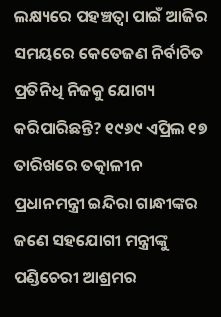ଲକ୍ଷ୍ୟରେ ପହଞ୍ଚତ୍ବା ପାଇଁ ଆଜିର ସମୟରେ କେତେଜଣ ନିର୍ବାଚିତ ପ୍ରତିନିଧି ନିଜକୁ ଯୋଗ୍ୟ କରିପାରିଛନ୍ତି? ୧୯୬୯ ଏପ୍ରିଲ ୧୭ ତାରିଖରେ ତତ୍କାଳୀନ ପ୍ରଧାନମନ୍ତ୍ରୀ ଇନ୍ଦିରା ଗାନ୍ଧୀଙ୍କର ଜଣେ ସହଯୋଗୀ ମନ୍ତ୍ରୀଙ୍କୁ ପଣ୍ଡିଚେରୀ ଆଶ୍ରମର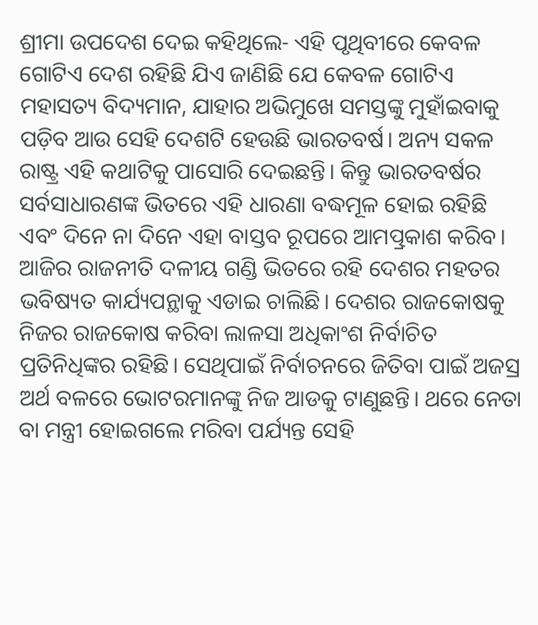ଶ୍ରୀମା ଉପଦେଶ ଦେଇ କହିଥିଲେ- ଏହି ପୃଥିବୀରେ କେବଳ ଗୋଟିଏ ଦେଶ ରହିଛି ଯିଏ ଜାଣିଛି ଯେ କେବଳ ଗୋଟିଏ ମହାସତ୍ୟ ବିଦ୍ୟମାନ, ଯାହାର ଅଭିମୁଖେ ସମସ୍ତଙ୍କୁ ମୁହାଁଇବାକୁ ପଡ଼ିବ ଆଉ ସେହି ଦେଶଟି ହେଉଛି ଭାରତବର୍ଷ। ଅନ୍ୟ ସକଳ ରାଷ୍ଟ୍ର ଏହି କଥାଟିକୁ ପାସୋରି ଦେଇଛନ୍ତି। କିନ୍ତୁ ଭାରତବର୍ଷର ସର୍ବସାଧାରଣଙ୍କ ଭିତରେ ଏହି ଧାରଣା ବଦ୍ଧମୂଳ ହୋଇ ରହିଛି ଏବଂ ଦିନେ ନା ଦିନେ ଏହା ବାସ୍ତବ ରୂପରେ ଆମତ୍ପ୍ରକାଶ କରିବ।
ଆଜିର ରାଜନୀତି ଦଳୀୟ ଗଣ୍ଡି ଭିତରେ ରହି ଦେଶର ମହତର ଭବିଷ୍ୟତ କାର୍ଯ୍ୟପନ୍ଥାକୁ ଏଡାଇ ଚାଲିଛି। ଦେଶର ରାଜକୋଷକୁ ନିଜର ରାଜକୋଷ କରିବା ଲାଳସା ଅଧିକାଂଶ ନିର୍ବାଚିତ ପ୍ରତିନିଧିଙ୍କର ରହିଛି। ସେଥିପାଇଁ ନିର୍ବାଚନରେ ଜିତିବା ପାଇଁ ଅଜସ୍ର ଅର୍ଥ ବଳରେ ଭୋଟରମାନଙ୍କୁ ନିଜ ଆଡକୁ ଟାଣୁଛନ୍ତି। ଥରେ ନେତା ବା ମନ୍ତ୍ରୀ ହୋଇଗଲେ ମରିବା ପର୍ଯ୍ୟନ୍ତ ସେହି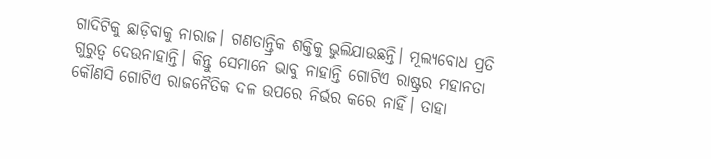ଗାଦିଟିକୁ ଛାଡ଼ିବାକୁ ନାରାଜ। ଗଣତାନ୍ତ୍ରିକ ଶକ୍ତିକୁ ଭୁଲିଯାଉଛନ୍ତି। ମୂଲ୍ୟବୋଧ ପ୍ରତି ଗୁରୁତ୍ୱ ଦେଉନାହାନ୍ତି। କିନ୍ତୁ ସେମାନେ ଭାବୁ ନାହାନ୍ତି ଗୋଟିଏ ରାଷ୍ଟ୍ରର ମହାନତା କୌଣସି ଗୋଟିଏ ରାଜନୈତିକ ଦଳ ଉପରେ ନିର୍ଭର କରେ ନାହିଁ। ତାହା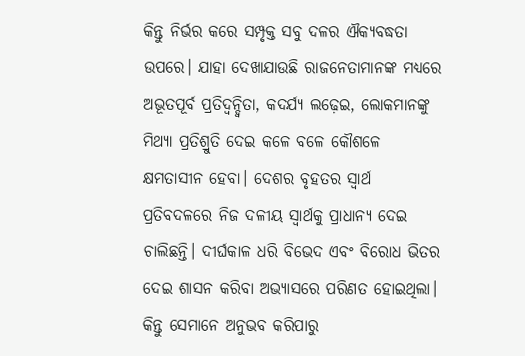କିନ୍ତୁ ନିର୍ଭର କରେ ସମ୍ପୃକ୍ତ ସବୁ ଦଳର ଐକ୍ୟବଦ୍ଧତା ଉପରେ। ଯାହା ଦେଖାଯାଉଛି ରାଜନେତାମାନଙ୍କ ମଧ୍ୟରେ ଅଭୂତପୂର୍ବ ପ୍ରତିଦ୍ୱନ୍ଦ୍ୱିତା, କଦର୍ଯ୍ୟ ଲଢ଼େଇ, ଲୋକମାନଙ୍କୁ ମିଥ୍ୟା ପ୍ରତିଶ୍ରୁତି ଦେଇ କଳେ ବଳେ କୌଶଳେ କ୍ଷମତାସୀନ ହେବା। ଦେଶର ବୃହତର ସ୍ବାର୍ଥ ପ୍ରତିବଦଳରେ ନିଜ ଦଳୀୟ ସ୍ବାର୍ଥକୁ ପ୍ରାଧାନ୍ୟ ଦେଇ ଚାଲିଛନ୍ତି। ଦୀର୍ଘକାଳ ଧରି ବିଭେଦ ଏବଂ ବିରୋଧ ଭିତର ଦେଇ ଶାସନ କରିବା ଅଭ୍ୟାସରେ ପରିଣତ ହୋଇଥିଲା। କିନ୍ତୁ ସେମାନେ ଅନୁଭବ କରିପାରୁ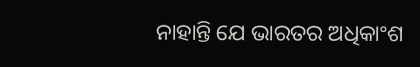ନାହାନ୍ତି ଯେ ଭାରତର ଅଧିକାଂଶ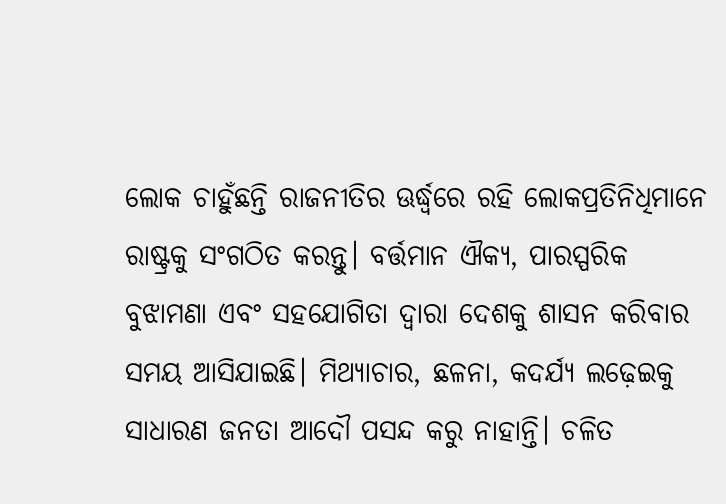ଲୋକ ଚାହୁଁଛନ୍ତି ରାଜନୀତିର ଊର୍ଦ୍ଧ୍ୱରେ ରହି ଲୋକପ୍ରତିନିଧିମାନେ ରାଷ୍ଟ୍ରକୁ ସଂଗଠିତ କରନ୍ତୁ। ବର୍ତ୍ତମାନ ଐକ୍ୟ, ପାରସ୍ପରିକ ବୁଝାମଣା ଏବଂ ସହଯୋଗିତା ଦ୍ୱାରା ଦେଶକୁ ଶାସନ କରିବାର ସମୟ ଆସିଯାଇଛି। ମିଥ୍ୟାଚାର, ଛଳନା, କଦର୍ଯ୍ୟ ଲଢ଼େଇକୁ ସାଧାରଣ ଜନତା ଆଦୌ ପସନ୍ଦ କରୁ ନାହାନ୍ତି। ଚଳିତ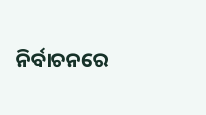ନିର୍ବାଚନରେ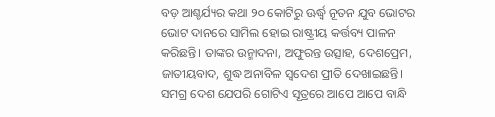ବଡ଼ ଆଶ୍ଚର୍ଯ୍ୟର କଥା ୨୦ କୋଟିରୁ ଊର୍ଦ୍ଧ୍ୱ ନୂତନ ଯୁବ ଭୋଟର ଭୋଟ ଦାନରେ ସାମିଲ ହୋଇ ରାଷ୍ଟ୍ରୀୟ କର୍ତ୍ତବ୍ୟ ପାଳନ କରିଛନ୍ତି। ତାଙ୍କର ଉନ୍ମାଦନା, ଅଫୁରନ୍ତ ଉତ୍ସାହ, ଦେଶପ୍ରେମ, ଜାତୀୟବାଦ, ଶୁଦ୍ଧ ଅନାବିଳ ସ୍ବଦେଶ ପ୍ରୀତି ଦେଖାଇଛନ୍ତି। ସମଗ୍ର ଦେଶ ଯେପରି ଗୋଟିଏ ସୂତ୍ରରେ ଆପେ ଆପେ ବାନ୍ଧି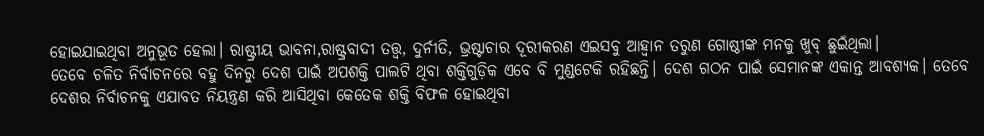ହୋଇଯାଇଥିବା ଅନୁଭୂତ ହେଲା। ରାଷ୍ଟ୍ରୀୟ ଭାବନା,ରାଷ୍ଟ୍ରବାଦୀ ତତ୍ତ୍ୱ, ଦୁର୍ନୀତି, ଭ୍ରଷ୍ଟାଚାର ଦୂରୀକରଣ ଏଇସବୁ ଆହ୍ବାନ ତରୁଣ ଗୋଷ୍ଠୀଙ୍କ ମନକୁ ଖୁବ୍‌ ଛୁଇଁଥିଲା।
ତେବେ ଚଳିତ ନିର୍ବାଚନରେ ବହୁ ଦିନରୁ ଦେଶ ପାଇଁ ଅପଶକ୍ତି ପାଲଟି ଥିବା ଶକ୍ତିଗୁଡ଼ିକ ଏବେ ବି ମୁଣ୍ଡଟେକି ରହିଛନ୍ତି। ଦେଶ ଗଠନ ପାଇଁ ସେମାନଙ୍କ ଏକାନ୍ତ ଆବଶ୍ୟକ। ତେବେ ଦେଶର ନିର୍ବାଚନକୁ ଏଯାବତ ନିୟନ୍ତ୍ରଣ କରି ଆସିଥିବା କେତେକ ଶକ୍ତି ବିଫଳ ହୋଇଥିବା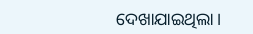ଦେଖାଯାଇଥିଲା।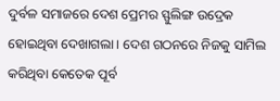ଦୁର୍ବଳ ସମାଜରେ ଦେଶ ପ୍ରେମର ସ୍ଫୁଲିଙ୍ଗ ଉଦ୍ରେକ ହୋଇଥିବା ଦେଖାଗଲା। ଦେଶ ଗଠନରେ ନିଜକୁ ସାମିଲ କରିଥିବା କେତେକ ପୂର୍ବ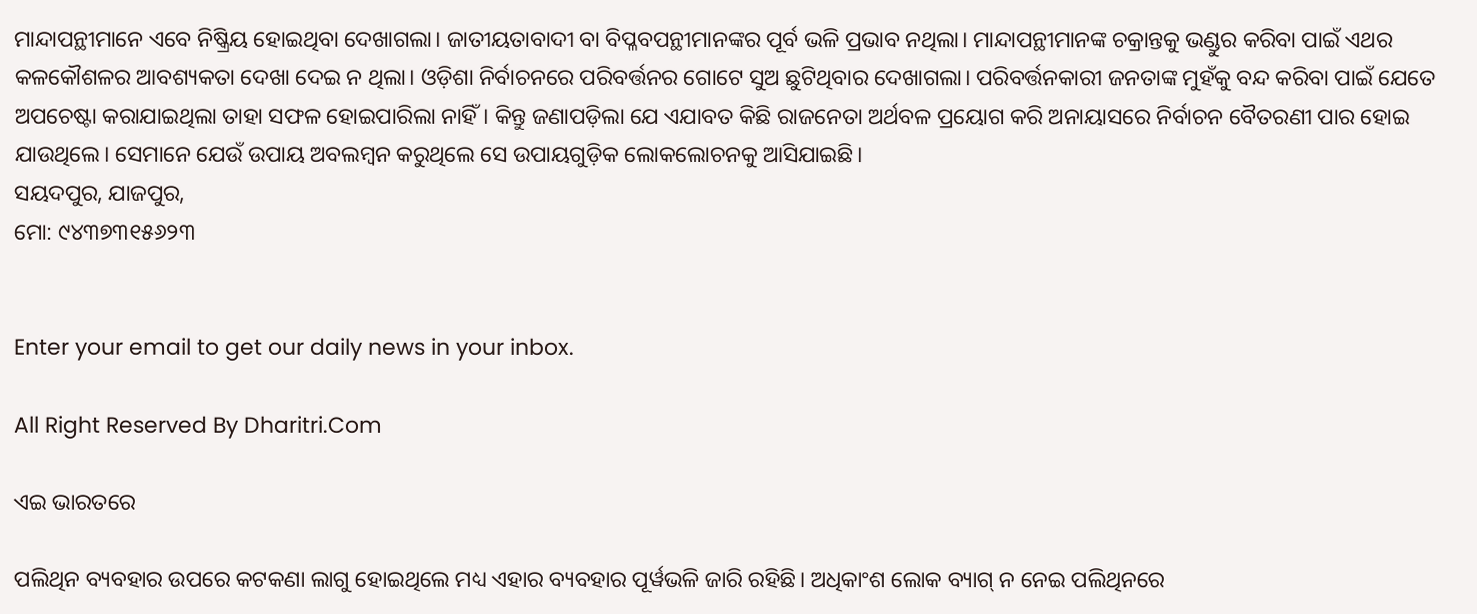ମାନ୍ଦାପନ୍ଥୀମାନେ ଏବେ ନିଷ୍କ୍ରିୟ ହୋଇଥିବା ଦେଖାଗଲା। ଜାତୀୟତାବାଦୀ ବା ବିପ୍ଳବପନ୍ଥୀମାନଙ୍କର ପୂର୍ବ ଭଳି ପ୍ରଭାବ ନଥିଲା। ମାନ୍ଦାପନ୍ଥୀମାନଙ୍କ ଚକ୍ରାନ୍ତକୁ ଭଣ୍ଡୁର କରିବା ପାଇଁ ଏଥର କଳକୌଶଳର ଆବଶ୍ୟକତା ଦେଖା ଦେଇ ନ ଥିଲା। ଓଡ଼ିଶା ନିର୍ବାଚନରେ ପରିବର୍ତ୍ତନର ଗୋଟେ ସୁଅ ଛୁଟିଥିବାର ଦେଖାଗଲା। ପରିବର୍ତ୍ତନକାରୀ ଜନତାଙ୍କ ମୁହଁକୁ ବନ୍ଦ କରିବା ପାଇଁ ଯେତେ ଅପଚେଷ୍ଟା କରାଯାଇଥିଲା ତାହା ସଫଳ ହୋଇପାରିଲା ନାହିଁ। କିନ୍ତୁ ଜଣାପଡ଼ିଲା ଯେ ଏଯାବତ କିଛି ରାଜନେତା ଅର୍ଥବଳ ପ୍ରୟୋଗ କରି ଅନାୟାସରେ ନିର୍ବାଚନ ବୈତରଣୀ ପାର ହୋଇ ଯାଉଥିଲେ। ସେମାନେ ଯେଉଁ ଉପାୟ ଅବଲମ୍ବନ କରୁଥିଲେ ସେ ଉପାୟଗୁଡ଼ିକ ଲୋକଲୋଚନକୁ ଆସିଯାଇଛି।
ସୟଦପୁର, ଯାଜପୁର,
ମୋ: ୯୪୩୭୩୧୫୬୨୩


Enter your email to get our daily news in your inbox.

All Right Reserved By Dharitri.Com

ଏଇ ଭାରତରେ

ପଲିଥିନ ବ୍ୟବହାର ଉପରେ କଟକଣା ଲାଗୁ ହୋଇଥିଲେ ମଧ୍ୟ ଏହାର ବ୍ୟବହାର ପୂର୍ୱଭଳି ଜାରି ରହିଛି। ଅଧିକାଂଶ ଲୋକ ବ୍ୟାଗ୍‌ ନ ନେଇ ପଲିଥିନରେ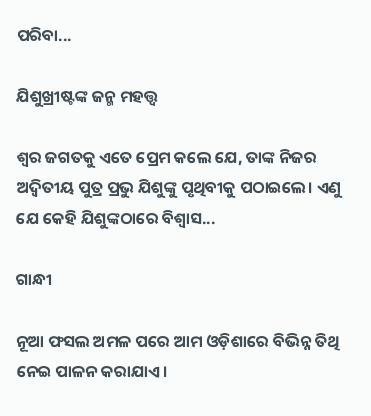ପରିବା...

ଯିଶୁଖ୍ରୀଷ୍ଟଙ୍କ ଜନ୍ମ ମହତ୍ତ୍ୱ

ଶ୍ୱର ଜଗତକୁ ଏତେ ପ୍ରେମ କଲେ ଯେ, ତାଙ୍କ ନିଜର ଅଦ୍ୱିତୀୟ ପୁତ୍ର ପ୍ରଭୁ ଯିଶୁଙ୍କୁ ପୃଥିବୀକୁ ପଠାଇଲେ। ଏଣୁ ଯେ କେହି ଯିଶୁଙ୍କଠାରେ ବିଶ୍ୱାସ...

ଗାନ୍ଧୀ

ନୂଆ ଫସଲ ଅମଳ ପରେ ଆମ ଓଡ଼ିଶାରେ ବିଭିନ୍ନ ତିଥି ନେଇ ପାଳନ କରାଯାଏ।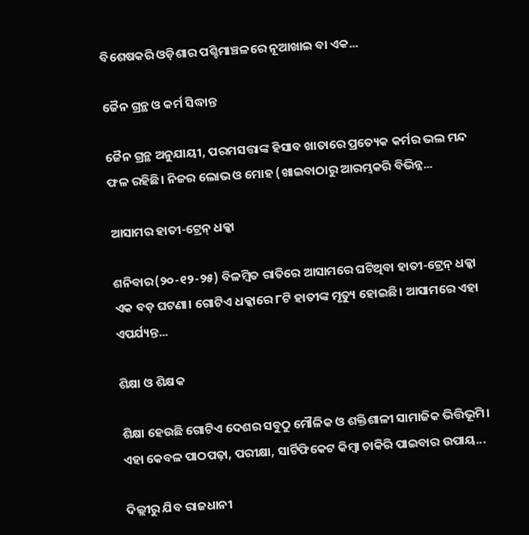ବିଶେଷକରି ଓଡ଼ିଶାର ପଶ୍ଚିମାଞ୍ଚଳରେ ନୂଆଖାଇ ବା ଏକ...

ଜୈନ ଗ୍ରନ୍ଥ ଓ କର୍ମ ସିଦ୍ଧାନ୍ତ

ଜୈନ ଗ୍ରନ୍ଥ ଅନୁଯାୟୀ, ପରମସତ୍ତାଙ୍କ ହିସାବ ଖାତାରେ ପ୍ରତ୍ୟେକ କର୍ମର ଭଲ ମନ୍ଦ ଫଳ ରହିଛି। ନିଜର ଲୋଭ ଓ ମୋହ (ଖାଇବାଠାରୁ ଆରମ୍ଭକରି ବିଭିନ୍ନ...

ଆସାମର ହାତୀ-ଟ୍ରେନ୍‌ ଧକ୍କା

ଶନିବାର(୨୦-୧୨-୨୫) ବିଳମ୍ବିତ ରାତିରେ ଆସାମରେ ଘଟିଥିବା ହାତୀ-ଟ୍ରେନ୍‌ ଧକ୍କା ଏକ ବଡ଼ ଘଟଣା। ଗୋଟିଏ ଧକ୍କାରେ ୮ଟି ହାତୀଙ୍କ ମୃତ୍ୟୁ ହୋଇଛି। ଆସାମରେ ଏହା ଏପର୍ଯ୍ୟନ୍ତ...

ଶିକ୍ଷା ଓ ଶିକ୍ଷକ

ଶିକ୍ଷା ହେଉଛି ଗୋଟିଏ ଦେଶର ସବୁଠୁ ମୌଳିକ ଓ ଶକ୍ତିଶାଳୀ ସାମାଜିକ ଭିତ୍ତିଭୂମି। ଏହା କେବଳ ପାଠପଢ଼ା, ପରୀକ୍ଷା, ସାର୍ଟିଫିକେଟ କିମ୍ବା ଚାକିରି ପାଇବାର ଉପାୟ...

ଦିଲ୍ଲୀରୁ ଯିବ ରାଜଧାନୀ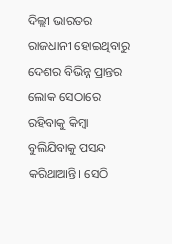ଦିଲ୍ଲୀ ଭାରତର ରାଜଧାନୀ ହୋଇଥିବାରୁ ଦେଶର ବିଭିନ୍ନ ପ୍ରାନ୍ତର ଲୋକ ସେଠାରେ ରହିବାକୁ କିମ୍ବା ବୁଲିଯିବାକୁ ପସନ୍ଦ କରିଥାଆନ୍ତି। ସେଠି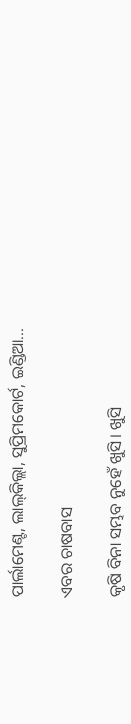ପାର୍ଲାମେଣ୍ଟ, ଲାଲ୍‌କିଲ୍ଲା, ସୁପ୍ରିମକୋର୍ଟ, ଇଣ୍ଡିଆ...

ଏବର ଚାଷବାସ

କୃଷି ବିନା ସମ୍ଭବ ନୁହେଁ ଖୁସି। ଖୁସି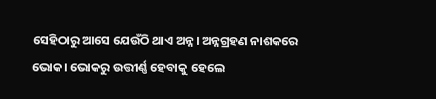ସେହିଠାରୁ ଆସେ ଯେଉଁଠି ଥାଏ ଅନ୍ନ। ଅନ୍ନଗ୍ରହଣ ନାଶକରେ ଭୋକ। ଭୋକରୁ ଉତ୍ତୀର୍ଣ୍ଣ ହେବାକୁ ହେଲେ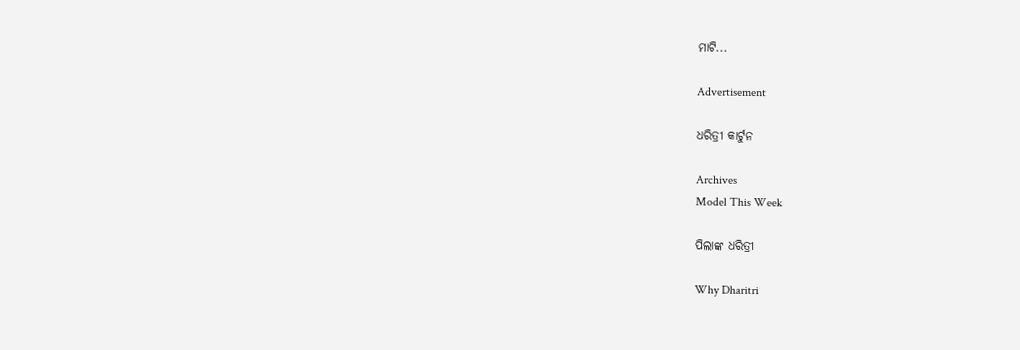ମାଟି...

Advertisement

ଧରିତ୍ରୀ କାର୍ଟୁନ

Archives
Model This Week

ପିଲାଙ୍କ ଧରିତ୍ରୀ

Why Dharitri